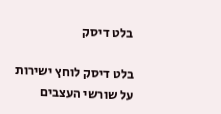בלט דיסק

בלט דיסק לוחץ ישירות על שורשי העצבים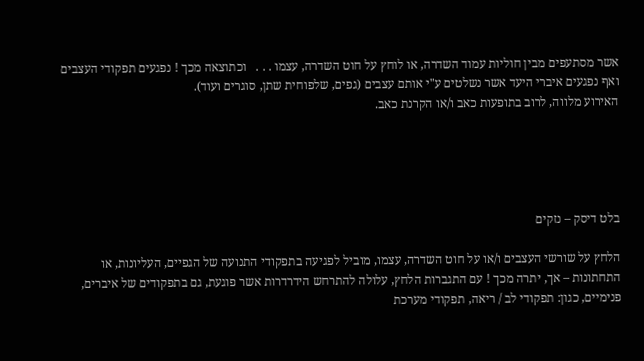אשר מסתעפים מבין חוליות עמוד השדרה, או לוחץ על חוט השדרה, עצמו . . .   וכתוצאה מכך ! נפגעים תפקודי העצבים ואף נפגעים איברי היעד אשר נשלטים ע"י אותם עצבים (גפים, שלפוחית שתן, סוגרים ועוד).
האירוע מלווה, לרוב בתופעות כאב ו/או הקרנת כאב.





בלט דיסק – נזקים

הלחץ על שורשי העצבים ו/או על חוט השדרה, עצמו, מוביל לפגיעה בתפקודי התנועה של הגפיים, העליונות, או התחתונות – אך, יתרה מכך ! עם התגברות הלחץ, עלולה להתרחש הידרדרות אשר פוגעת, גם בתפקודים של איברים, פנימיים, כגון: תפקודי לב / ריאה, תפקודי מערכת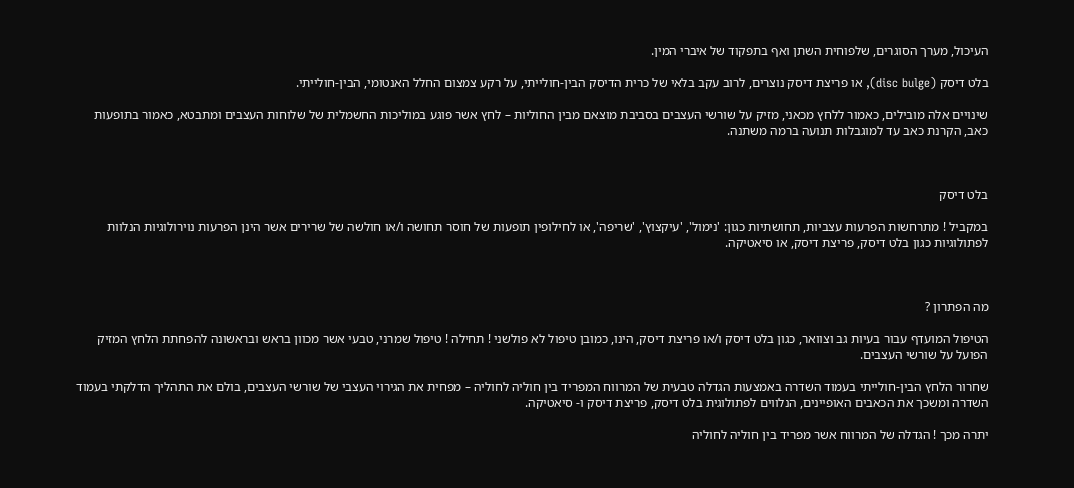העיכול, מערך הסוגרים, שלפוחית השתן ואף בתפקוד של איברי המין.

בלט דיסק (disc bulge), או פריצת דיסק נוצרים, לרוב עקב בלאי של כרית הדיסק הבין-חולייתי, על רקע צמצום החלל האנטומי, הבין-חולייתי.

שינויים אלה מובילים, כאמור ללחץ מכאני, מזיק על שורשי העצבים בסביבת מוצאם מבין החוליות – לחץ אשר פוגע במוליכות החשמלית של שלוחות העצבים ומתבטא, כאמור בתופעות כאב, הקרנת כאב עד למוגבלות תנועה ברמה משתנה.



בלט דיסק

במקביל ! מתרחשות הפרעות עצביות, תחושתיות כגון: 'נימול', 'עיקצוץ', 'שריפה', או לחילופין תופעות של חוסר תחושה ו/או חולשה של שרירים אשר הינן הפרעות נוירולוגיות הנלוות לפתולוגיות כגון בלט דיסק, פריצת דיסק, או סיאטיקה.



מה הפתרון ?

הטיפול המועדף עבור בעיות גב וצוואר, כגון בלט דיסק ו/או פריצת דיסק, הינו, כמובן טיפול לא פולשני ! תחילה ! טיפול שמרני, טבעי אשר מכוון בראש ובראשונה להפחתת הלחץ המזיק הפועל על שורשי העצבים.

שחרור הלחץ הבין-חולייתי בעמוד השדרה באמצעות הגדלה טבעית של המרווח המפריד בין חוליה לחוליה – מפחית את הגירוי העצבי של שורשי העצבים, בולם את התהליך הדלקתי בעמוד השדרה ומשכך את הכאבים האופיינים, הנלווים לפתולוגית בלט דיסק, פריצת דיסק ו- סיאטיקה.

יתרה מכך ! הגדלה של המרווח אשר מפריד בין חוליה לחוליה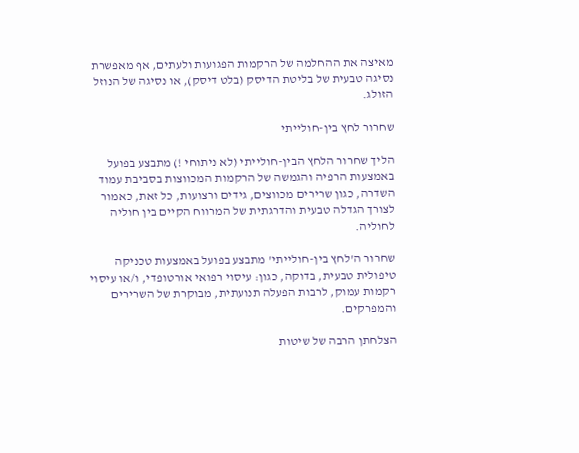מאיצה את ההחלמה של הרקמות הפגועות ולעתים, אף מאפשרת נסיגה טבעית של בליטת הדיסק (בלט דיסק), או נסיגה של הנוזל הזולג.

שחרור לחץ בין-חולייתי

הליך שחרור הלחץ הבין-חולייתי (לא ניתוחי !) מתבצע בפועל באמצעות הרפיה והגמשה של הרקמות המכווצות בסביבת עמוד השדרה, כגון שרירים מכווצים, גידים ורצועות, כל זאת, כאמור לצורך הגדלה טבעית והדרגתית של המרווח הקיים בין חוליה לחוליה.

שחרור ה'לחץ בין-חולייתי' מתבצע בפועל באמצעות טכניקה טיפולית טבעית, בדוקה, כגון: עיסוי רפואי אורטופדי, ו/או עיסוי רקמות עמוק, לרבות הפעלה תנועתית, מבוקרת של השרירים והמפרקים.

הצלחתן הרבה של שיטות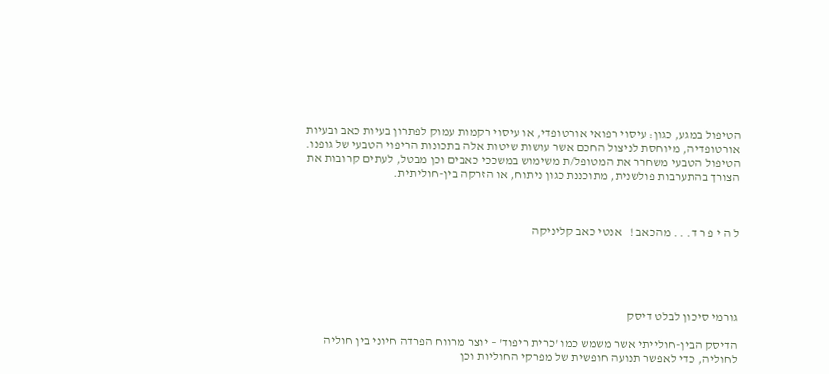הטיפול במגע, כגון: עיסוי רפואי אורטופדי, או עיסוי רקמות עמוק לפתרון בעיות כאב ובעיות אורטופדיה, מיוחסת לניצול החכם אשר עושות שיטות אלה בתכונות הריפוי הטבעי של גופנו.
הטיפול הטבעי משחרר את המטופל/ת משימוש במשככי כאבים וכן מבטל, לעתים קרובות את הצורך בהתערבות פולשנית, מתוכננת כגון ניתוח, או הזרקה בין-חוליתית.



ל ה י פ ר ד. . . מהכאב !   אנטי כאב קליניקה





גורמי סיכון לבלט דיסק

הדיסק הבין-חולייתי אשר משמש כמו 'כרית ריפוד' – יוצר מרווח הפרדה חיוני בין חוליה לחוליה, כדי לאפשר תנועה חופשית של מפרקי החוליות וכן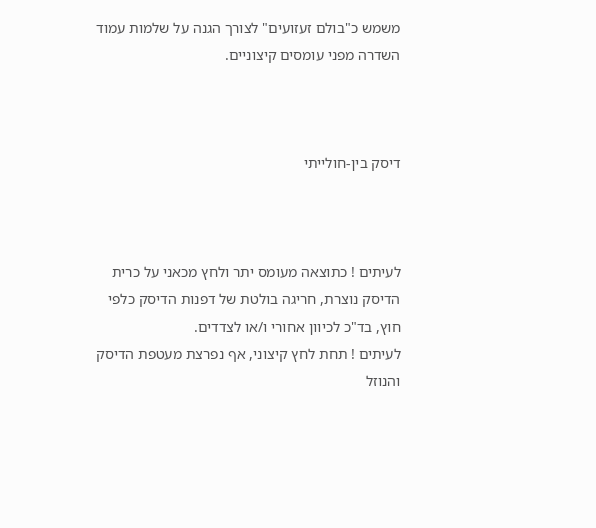משמש כ"בולם זעזועים" לצורך הגנה על שלמות עמוד השדרה מפני עומסים קיצוניים.



דיסק בין-חולייתי



לעיתים ! כתוצאה מעומס יתר ולחץ מכאני על כרית הדיסק נוצרת, חריגה בולטת של דפנות הדיסק כלפי חוץ, בד"כ לכיוון אחורי ו/או לצדדים.
לעיתים ! תחת לחץ קיצוני, אף נפרצת מעטפת הדיסק והנוזל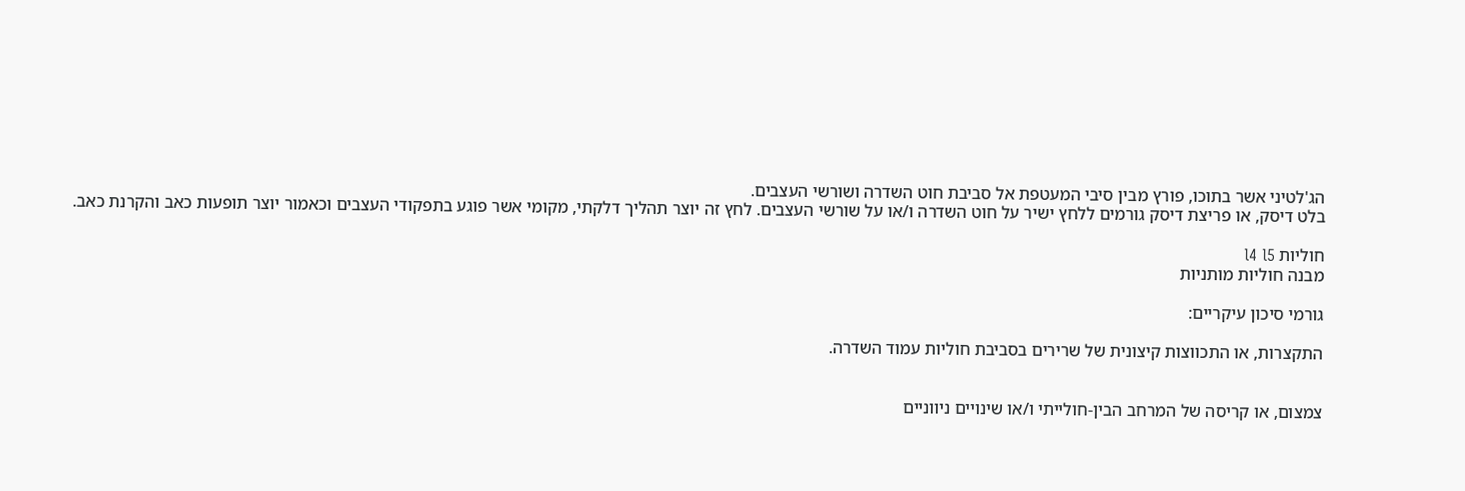הג'לטיני אשר בתוכו, פורץ מבין סיבי המעטפת אל סביבת חוט השדרה ושורשי העצבים.
בלט דיסק, או פריצת דיסק גורמים ללחץ ישיר על חוט השדרה ו/או על שורשי העצבים. לחץ זה יוצר תהליך דלקתי, מקומי אשר פוגע בתפקודי העצבים וכאמור יוצר תופעות כאב והקרנת כאב.

חוליות l4 l5
מבנה חוליות מותניות

גורמי סיכון עיקריים:

התקצרות, או התכווצות קיצונית של שרירים בסביבת חוליות עמוד השדרה.


צמצום, או קריסה של המרחב הבין-חולייתי ו/או שינויים ניווניים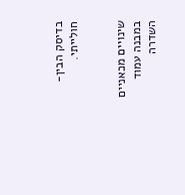בדיסק הבין-חולייתי.


שינויים מכאניים במבנה עמוד השדרה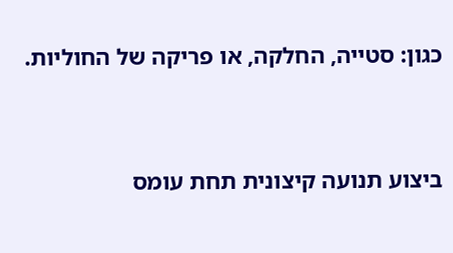כגון: סטייה, החלקה, או פריקה של החוליות.


ביצוע תנועה קיצונית תחת עומס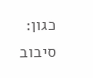כגון: סיבוב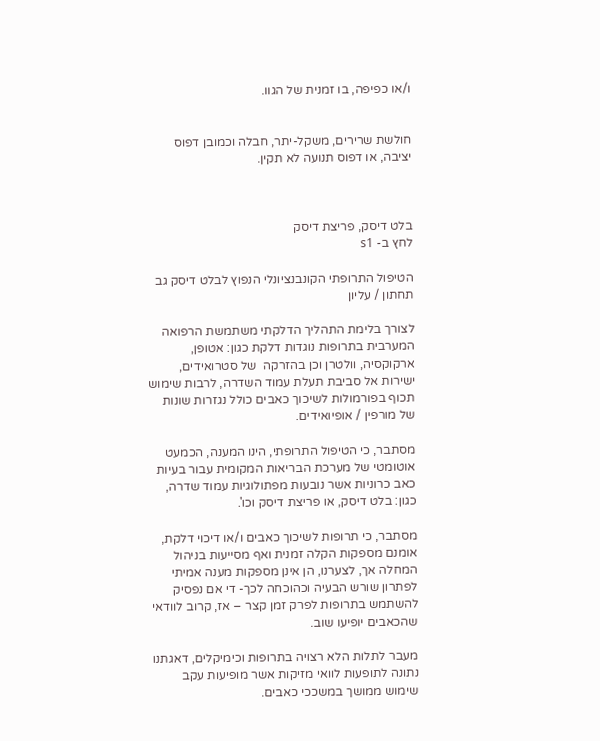ו/או כפיפה, בו זמנית של הגוו.


חולשת שרירים, משקל-יתר, חבלה וכמובן דפוס יציבה, או דפוס תנועה לא תקין.



בלט דיסק, פריצת דיסק
לחץ ב- s1

הטיפול התרופתי הקונבנציונלי הנפוץ לבלט דיסק גב תחתון / עליון

לצורך בלימת התהליך הדלקתי משתמשת הרפואה המערבית בתרופות נוגדות דלקת כגון: אטופן, ארקוקסיה, וולטרן וכן בהזרקה  של סטרואידים, ישירות אל סביבת תעלת עמוד השדרה, לרבות שימוש תכוף בפורמולות לשיכוך כאבים כולל נגזרות שונות של מורפין / אופיואידים.

מסתבר, כי הטיפול התרופתי, הינו המענה, הכמעט אוטומטי של מערכת הבריאות המקומית עבור בעיות כאב כרוניות אשר נובעות מפתולוגיות עמוד שדרה, כגון: בלט דיסק, או פריצת דיסק וכו'.

מסתבר, כי תרופות לשיכוך כאבים ו/או דיכוי דלקת, אומנם מספקות הקלה זמנית ואף מסייעות בניהול המחלה אך, לצערנו, הן אינן מספקות מענה אמיתי לפתרון שורש הבעיה וכהוכחה לכך- די אם נפסיק להשתמש בתרופות לפרק זמן קצר – אז, קרוב לוודאי שהכאבים יופיעו שוב.

מעבר לתלות הלא רצויה בתרופות וכימיקלים, דאגתנו נתונה לתופעות לוואי מזיקות אשר מופיעות עקב שימוש ממושך במשככי כאבים.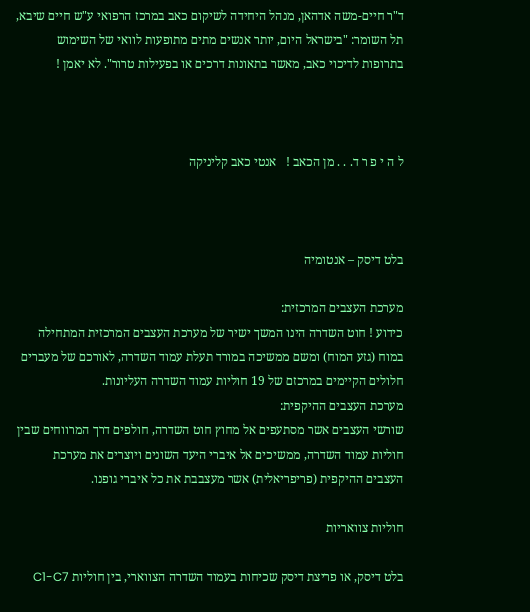ד"ר חיים-משה אדהאן, מנהל היחידה לשיקום כאב במרכז הרפואי ע"ש חיים שיבא, תל השומר: "בישראל היום, יותר אנשים מתים מתופעות לוואי של השימוש בתרופות לדיכוי כאב, מאשר בתאונות דרכים או בפעילות טרור". לא יאמן !



ל ה י פ ר ד. . . מן הכאב !   אנטי כאב קליניקה



בלט דיסק – אנטומיה

מערכת העצבים המרכזית:
כידוע ! חוט השדרה הינו המשך ישיר של מערכת העצבים המרכזית המתחילה במוח (גזע המוח) ומשם ממשיכה במורד תעלת עמוד השדרה, לאורכם של מעברים חלולים הקיימים במרכזם של 19 חוליות עמוד השדרה העליונות.
מערכת העצבים ההיקפית:
שורשי העצבים אשר מסתעפים אל מחוץ חוט השדרה, חולפים דרך המרווחים שבין חוליות עמוד השדרה, ממשיכים אל איברי היעד השונים ויוצרים את מערכת העצבים ההיקפית (פריפריאלית) אשר מעצבבת את כל איברי גופנו.

חוליות צוואריות

בלט דיסק, או פריצת דיסק שכיחות בעמוד השדרה הצווארי, בין חוליות C1-C7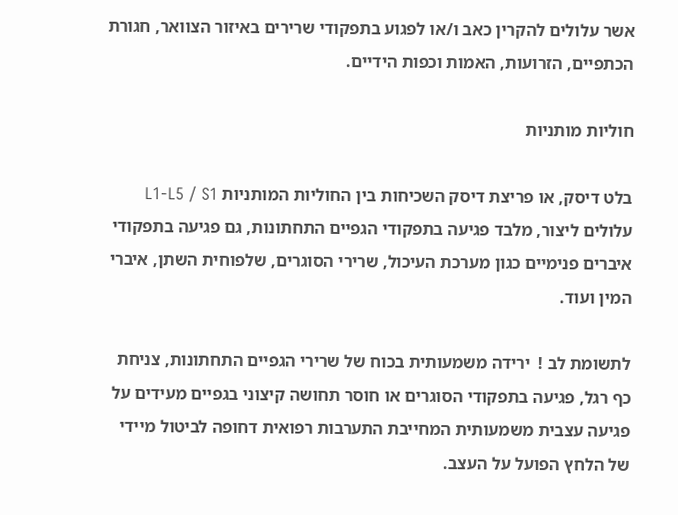אשר עלולים להקרין כאב ו/או לפגוע בתפקודי שרירים באיזור הצוואר, חגורת הכתפיים, הזרועות, האמות וכפות הידיים.

חוליות מותניות

בלט דיסק, או פריצת דיסק השכיחות בין החוליות המותניות L1-L5 / S1 עלולים ליצור, מלבד פגיעה בתפקודי הגפיים התחתונות, גם פגיעה בתפקודי איברים פנימיים כגון מערכת העיכול, שרירי הסוגרים, שלפוחית השתן, איברי המין ועוד.

לתשומת לב !  ירידה משמעותית בכוח של שרירי הגפיים התחתונות, צניחת כף רגל, פגיעה בתפקודי הסוגרים או חוסר תחושה קיצוני בגפיים מעידים על פגיעה עצבית משמעותית המחייבת התערבות רפואית דחופה לביטול מיידי של הלחץ הפועל על העצב.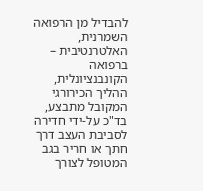להבדיל מן הרפואה השמרנית, האלטרנטיבית – ברפואה הקונבנציונלית, ההליך הכירורגי המקובל מתבצע, בד"כ על-ידי חדירה לסביבת העצב דרך חתך או חריר בגב המטופל לצורך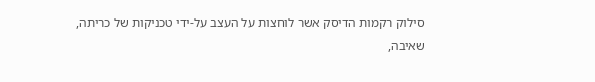סילוק רקמות הדיסק אשר לוחצות על העצב על-ידי טכניקות של כריתה, שאיבה,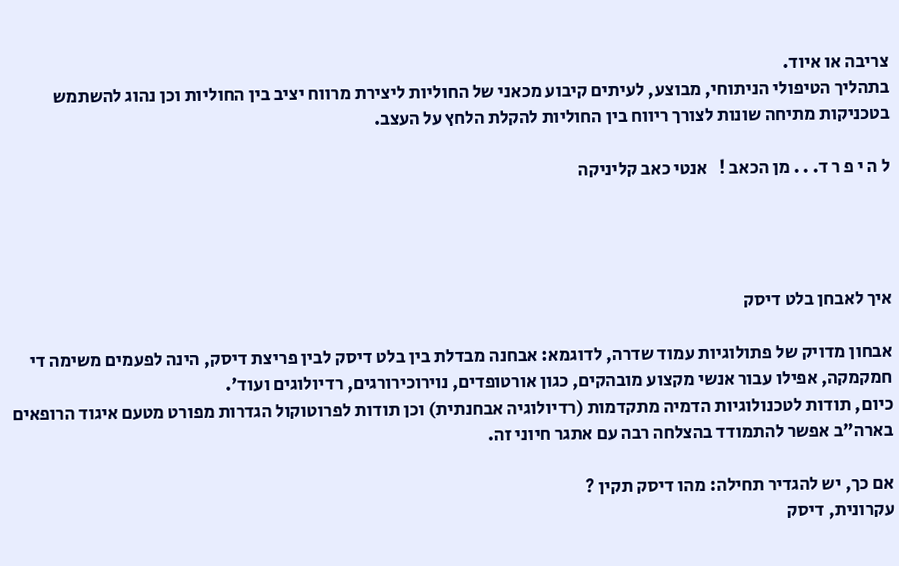צריבה או איוד.
בתהליך הטיפולי הניתוחי, מבוצע, לעיתים קיבוע מכאני של החוליות ליצירת מרווח יציב בין החוליות וכן נהוג להשתמש בטכניקות מתיחה שונות לצורך ריווח בין החוליות להקלת הלחץ על העצב.

ל ה י פ ר ד. . . מן הכאב !   אנטי כאב קליניקה




איך לאבחן בלט דיסק

אבחון מדויק של פתולוגיות עמוד שדרה, לדוגמא: אבחנה מבדלת בין בלט דיסק לבין פריצת דיסק, הינה לפעמים משימה די חמקמקה, אפילו עבור אנשי מקצוע מובהקים, כגון אורטופדים, נוירוכירורגים, רדיולוגים ועוד'.
כיום, תודות לטכנולוגיות הדמיה מתקדמות (רדיולוגיה אבחנתית) וכן תודות לפרוטוקול הגדרות מפורט מטעם איגוד הרופאים בארה"ב אפשר להתמודד בהצלחה רבה עם אתגר חיוני זה.

אם כך, יש להגדיר תחילה: מהו דיסק תקין ?
עקרונית, דיסק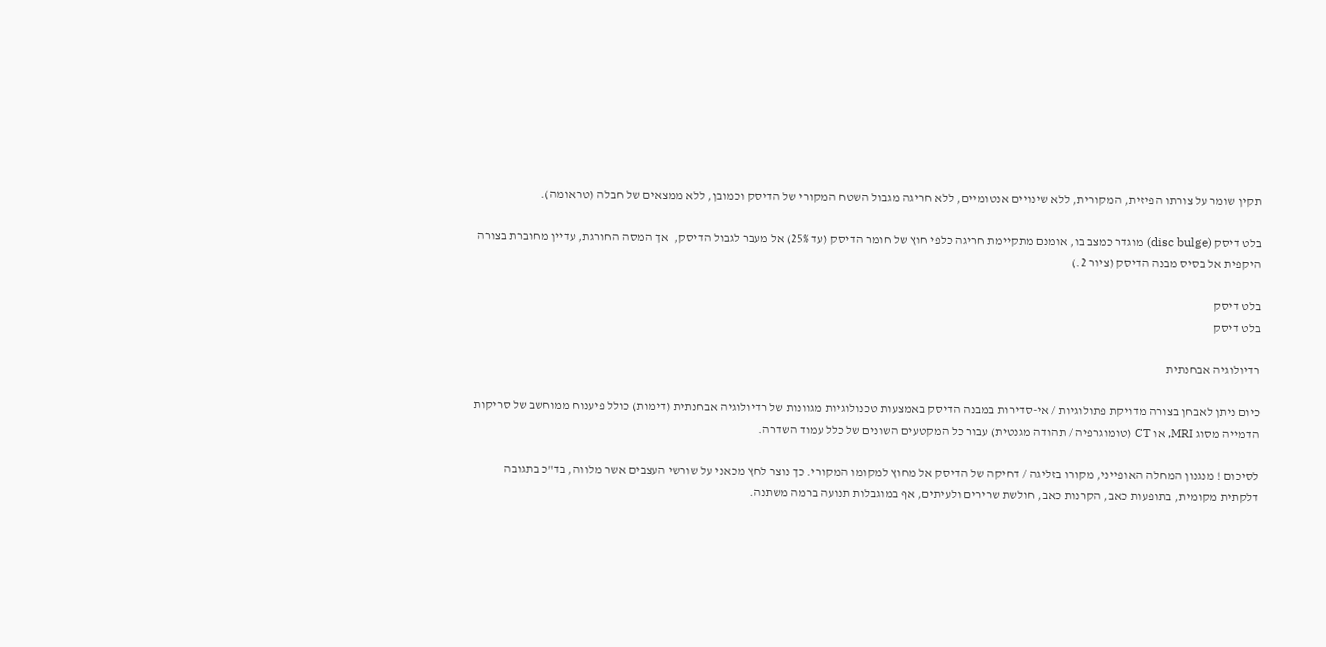תקין שומר על צורתו הפיזית, המקורית, ללא שינויים אנטומיים, ללא חריגה מגבול השטח המקורי של הדיסק וכמובן, ללא ממצאים של חבלה (טראומה).

בלט דיסק (disc bulge) מוגדר כמצב בו, אומנם מתקיימת חריגה כלפי חוץ של חומר הדיסק (עד 25%) אל מעבר לגבול הדיסק,  אך המסה החורגת, עדיין מחוברת בצורה היקפית אל בסיס מבנה הדיסק (ציור 2.)

בלט דיסק
בלט דיסק

רדיולוגיה אבחנתית

כיום ניתן לאבחן בצורה מדויקת פתולוגיות / אי-סדירות במבנה הדיסק באמצעות טכנולוגיות מגוונות של רדיולוגיה אבחנתית (דימות) כולל פיענוח ממוחשב של סריקות הדמייה מסוג MRI, או CT (טומוגרפיה / תהודה מגנטית) עבור כל המקטעים השונים של כלל עמוד השדרה.

לסיכום ! מנגנון המחלה האופייני, מקורו בזליגה / דחיקה של הדיסק אל מחוץ למקומו המקורי. כך נוצר לחץ מכאני על שורשי העצבים אשר מלווה, בד"כ בתגובה דלקתית מקומית, בתופעות כאב, הקרנות כאב, חולשת שרירים ולעיתים, אף במוגבלות תנועה ברמה משתנה.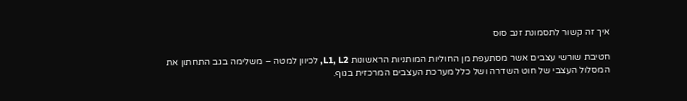איך זה קשור לתסמונת זנב סוס

חטיבת שורשי עצבים אשר מסתעפת מן החוליות המותניות הראשונות L1, L2, לכיוון למטה – משלימה בגב התחתון את המסלול העצבי של חוט השדרה ושל כלל מערכת העצבים המרכזית בגוף.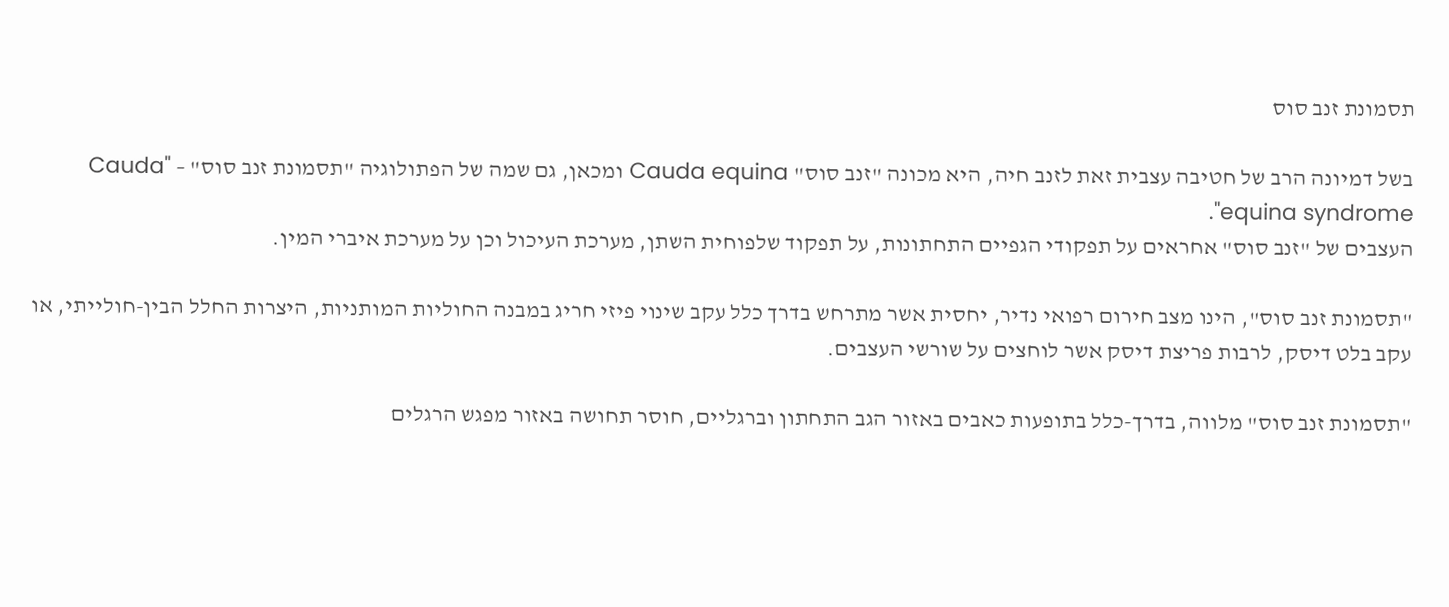תסמונת זנב סוס

בשל דמיונה הרב של חטיבה עצבית זאת לזנב חיה, היא מכונה "זנב סוס" Cauda equina ומכאן, גם שמה של הפתולוגיה "תסמונת זנב סוס" – "Cauda equina syndrome".
העצבים של "זנב סוס" אחראים על תפקודי הגפיים התחתונות, על תפקוד שלפוחית השתן, מערכת העיכול וכן על מערכת איברי המין.

"תסמונת זנב סוס", הינו מצב חירום רפואי נדיר, יחסית אשר מתרחש בדרך כלל עקב שינוי פיזי חריג במבנה החוליות המותניות, היצרות החלל הבין-חולייתי, או עקב בלט דיסק, לרבות פריצת דיסק אשר לוחצים על שורשי העצבים.

"תסמונת זנב סוס" מלווה, בדרך-כלל בתופעות כאבים באזור הגב התחתון וברגליים, חוסר תחושה באזור מפגש הרגלים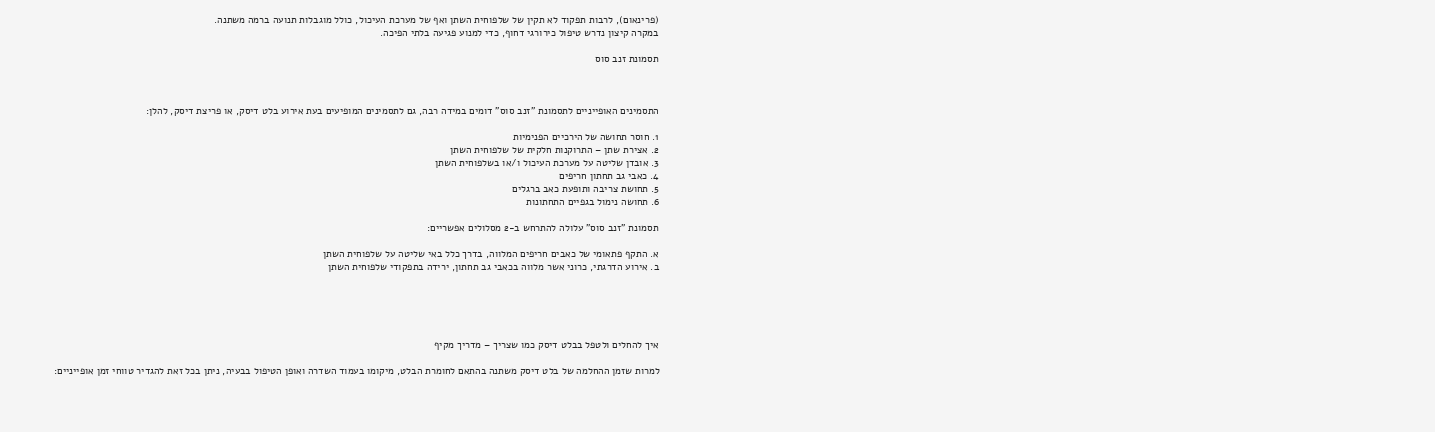(פרינאום), לרבות תפקוד לא תקין של שלפוחית השתן ואף של מערכת העיכול, כולל מוגבלות תנועה ברמה משתנה.
במקרה קיצון נדרש טיפול כירורגי דחוף, כדי למנוע פגיעה בלתי הפיכה.

תסמונת זנב סוס



התסמינים האופייניים לתסמונת "זנב סוס" דומים במידה רבה, גם לתסמינים המופיעים בעת אירוע בלט דיסק, או פריצת דיסק, להלן:

1. חוסר תחושה של הירכיים הפנימיות
2. אצירת שתן – התרוקנות חלקית של שלפוחית השתן
3. אובדן שליטה על מערכת העיכול ו/או בשלפוחית השתן
4. כאבי גב תחתון חריפים
5. תחושת צריבה ותופעת כאב ברגלים
6. תחושה נימול בגפיים התחתונות

תסמונת "זנב סוס" עלולה להתרחש ב-2 מסלולים אפשריים:

א. התקף פתאומי של כאבים חריפים המלווה, בדרך כלל באי שליטה על שלפוחית השתן
ב. אירוע הדרגתי, כרוני אשר מלווה בכאבי גב תחתון, ירידה בתפקודי שלפוחית השתן





איך להחלים ולטפל בבלט דיסק כמו שצריך – מדריך מקיף

למרות שזמן ההחלמה של בלט דיסק משתנה בהתאם לחומרת הבלט, מיקומו בעמוד השדרה ואופן הטיפול בבעיה, ניתן בכל זאת להגדיר טווחי זמן אופייניים: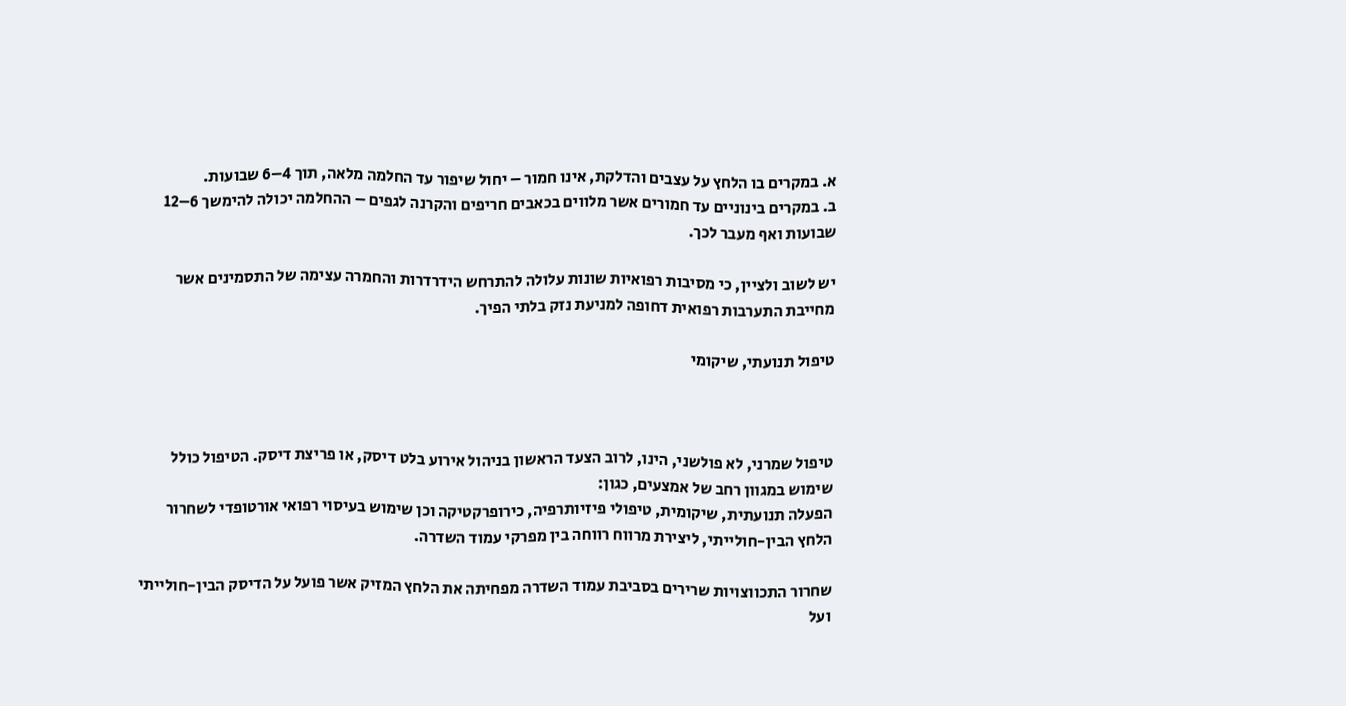א. במקרים בו הלחץ על עצבים והדלקת, אינו חמור – יחול שיפור עד החלמה מלאה, תוך 4–6 שבועות.
ב. במקרים בינוניים עד חמורים אשר מלווים בכאבים חריפים והקרנה לגפים – ההחלמה יכולה להימשך 6–12 שבועות ואף מעבר לכך.

יש לשוב ולציין, כי מסיבות רפואיות שונות עלולה להתרחש הידרדרות והחמרה עצימה של התסמינים אשר מחייבת התערבות רפואית דחופה למניעת נזק בלתי הפיך.

טיפול תנועתי, שיקומי



טיפול שמרני, לא פולשני, הינו, לרוב הצעד הראשון בניהול אירוע בלט דיסק, או פריצת דיסק. הטיפול כולל שימוש במגוון רחב של אמצעים, כגון:
הפעלה תנועתית, שיקומית, טיפולי פיזיותרפיה, כירופרקטיקה וכן שימוש בעיסוי רפואי אורטופדי לשחרור הלחץ הבין-חולייתי, ליצירת מרווח רווחה בין מפרקי עמוד השדרה.

שחרור התכווצויות שרירים בסביבת עמוד השדרה מפחיתה את הלחץ המזיק אשר פועל על הדיסק הבין-חולייתי ועל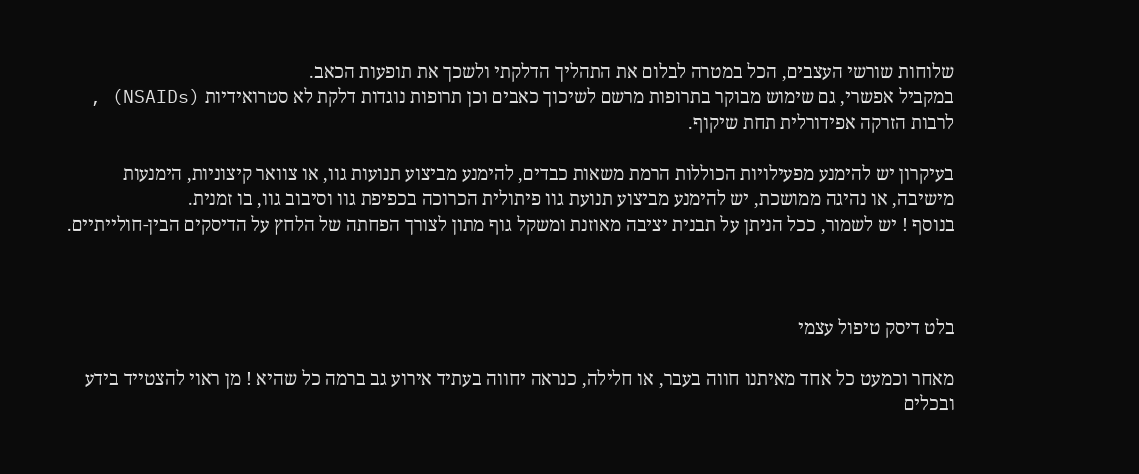שלוחות שורשי העצבים, הכל במטרה לבלום את התהליך הדלקתי ולשכך את תופעות הכאב.
במקביל אפשרי, גם שימוש מבוקר בתרופות מרשם לשיכוך כאבים וכן תרופות נוגדות דלקת לא סטרואידיות (NSAIDs) , לרבות הזרקה אפידורלית תחת שיקוף.

בעיקרון יש להימנע מפעילויות הכוללות הרמת משאות כבדים, להימנע מביצוע תנועות גוו, או צוואר קיצוניות, הימנעות מישיבה, או נהיגה ממושכת, יש להימנע מביצוע תנועת גוו פיתולית הכרוכה בכפיפת גוו וסיבוב גוו, בו זמנית.
בנוסף ! יש לשמור, ככל הניתן על תבנית יציבה מאוזנת ומשקל גוף מתון לצורך הפחתה של הלחץ על הדיסקים הבין-חולייתיים.



בלט דיסק טיפול עצמי

מאחר וכמעט כל אחד מאיתנו חווה בעבר, או חלילה, כנראה יחווה בעתיד אירוע גב ברמה כל שהיא ! מן ראוי להצטייד בידע ובכלים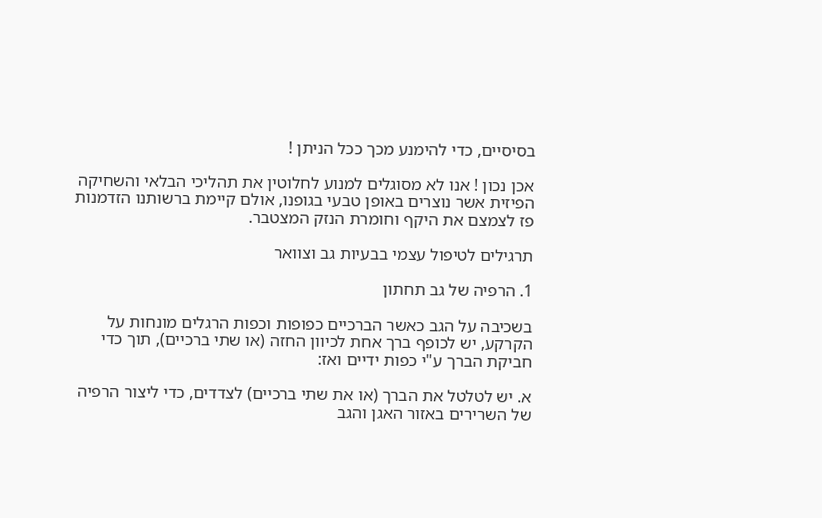בסיסיים, כדי להימנע מכך ככל הניתן !

אכן נכון ! אנו לא מסוגלים למנוע לחלוטין את תהליכי הבלאי והשחיקה הפיזית אשר נוצרים באופן טבעי בגופנו, אולם קיימת ברשותנו הזדמנות פז לצמצם את היקף וחומרת הנזק המצטבר.

תרגילים לטיפול עצמי בבעיות גב וצוואר

1. הרפיה של גב תחתון

בשכיבה על הגב כאשר הברכיים כפופות וכפות הרגלים מונחות על הקרקע, יש לכופף ברך אחת לכיוון החזה (או שתי ברכיים), תוך כדי חביקת הברך ע"י כפות ידיים ואז:

א. יש לטלטל את הברך (או את שתי ברכיים) לצדדים, כדי ליצור הרפיה של השרירים באזור האגן והגב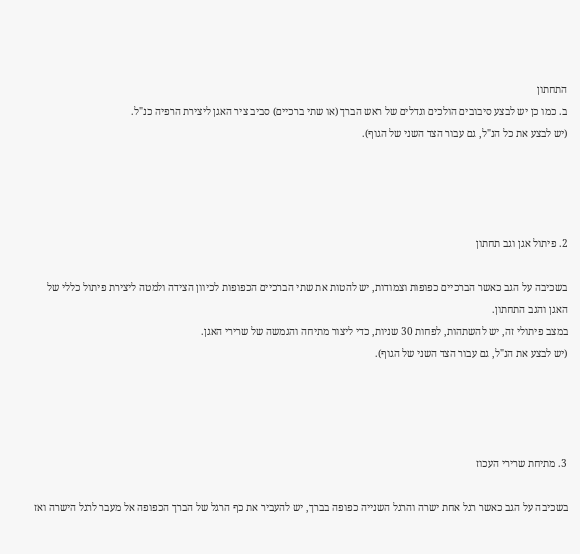התחתון
ב. כמו כן יש לבצע סיבובים הולכים וגדלים של ראש הברך (או שתי ברכיים) סביב ציר האגן ליצירת הרפיה כנ"ל.
(יש לבצע את כל הנ"ל, גם עבור הצד השני של הגוף).




2. פיתול אגן וגב תחתון

בשכיבה על הגב כאשר הברכיים כפופות וצמודות, יש להטות את שתי הברכיים הכפופות לכיוון הצידה ולמטה ליצירת פיתול כללי של האגן והגב התחתון.
במצב פיתולי זה, יש להשתהות, לפחות 30 שניות, כדי ליצור מתיחה והגמשה של שרירי האגן.
(יש לבצע את הנ"ל, גם עבור הצד השני של הגוף).




3. מתיחת שרירי העכוז

בשכיבה על הגב כאשר רגל אחת ישרה והרגל השנייה כפופה בברך, יש להעביר את כף הרגל של הברך הכפופה אל מעבר לרגל הישרה ואז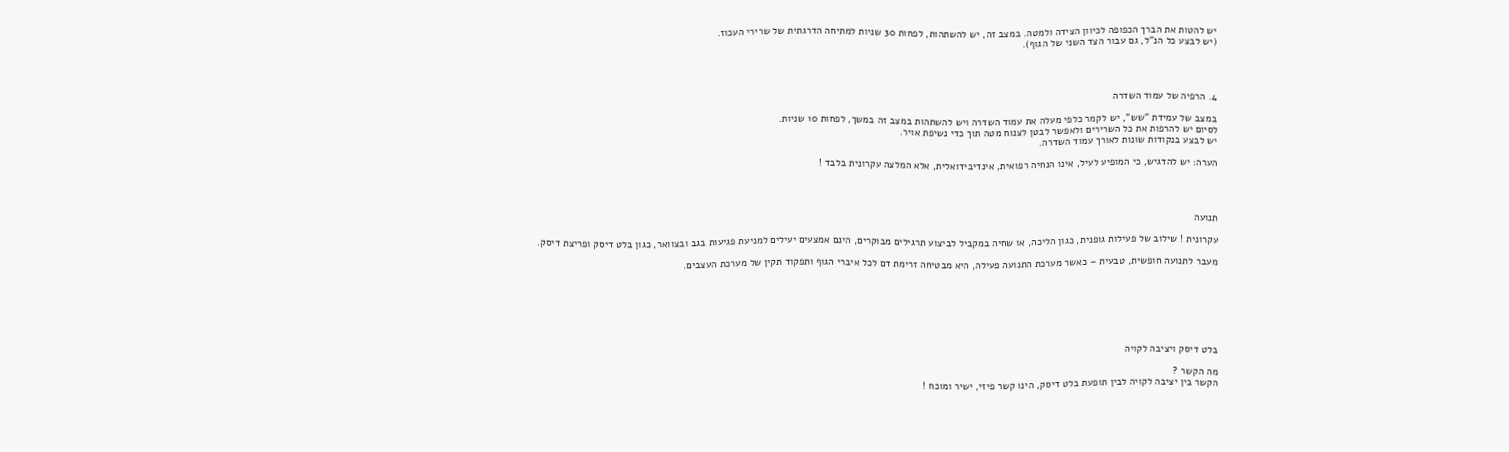יש להטות את הברך הכפופה לכיוון הצידה ולמטה. במצב זה, יש להשתהות, לפחות 30 שניות למתיחה הדרגתית של שרירי העכוז.
(יש לבצע כל הנ"ל, גם עבור הצד השני של הגוף).




4. הרפיה של עמוד השדרה

במצב של עמידת "שש", יש לקמר כלפי מעלה את עמוד השדרה ויש להשתהות במצב זה במשך, לפחות 10 שניות.
לסיום יש להרפות את כל השרירים ולאפשר לבטן לצנוח מטה תוך כדי נשיפת אויר.
יש לבצע בנקודות שונות לאורך עמוד השדרה.

הערה: יש להדגיש, כי המופיע לעיל, אינו הנחיה רפואית, אינדיבידואלית, אלא המלצה עקרונית בלבד !




תנועה

עקרונית ! שילוב של פעילות גופנית, כגון הליכה, או שחיה במקביל לביצוע תרגילים מבוקרים, הינם אמצעים יעילים למניעת פגיעות בגב ובצוואר, כגון בלט דיסק ופריצת דיסק.

מעבר לתנועה חופשית, טבעית – כאשר מערכת התנועה פעילה, היא מבטיחה זרימת דם לכל איברי הגוף ותפקוד תקין של מערכת העצבים.







בלט דיסק ויציבה לקויה

מה הקשר ?
הקשר בין יציבה לקויה לבין תופעת בלט דיסק, הינו קשר פיזי, ישיר ומוכח !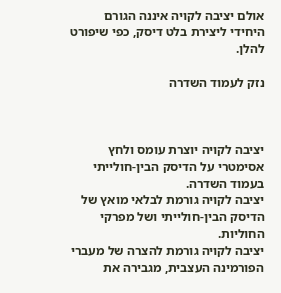אולם יציבה לקויה איננה הגורם היחידי ליצירת בלט דיסק, כפי שיפורט להלן.

נזק לעמוד השדרה



יציבה לקויה יוצרת עומס ולחץ אסימטרי על הדיסק הבין-חולייתי בעמוד השדרה.
יציבה לקויה גורמת לבלאי מואץ של הדיסק הבין-חולייתי ושל מפרקי החוליות.
יציבה לקויה גורמת להצרה של מעברי הפורמינה העצבית, מגבירה את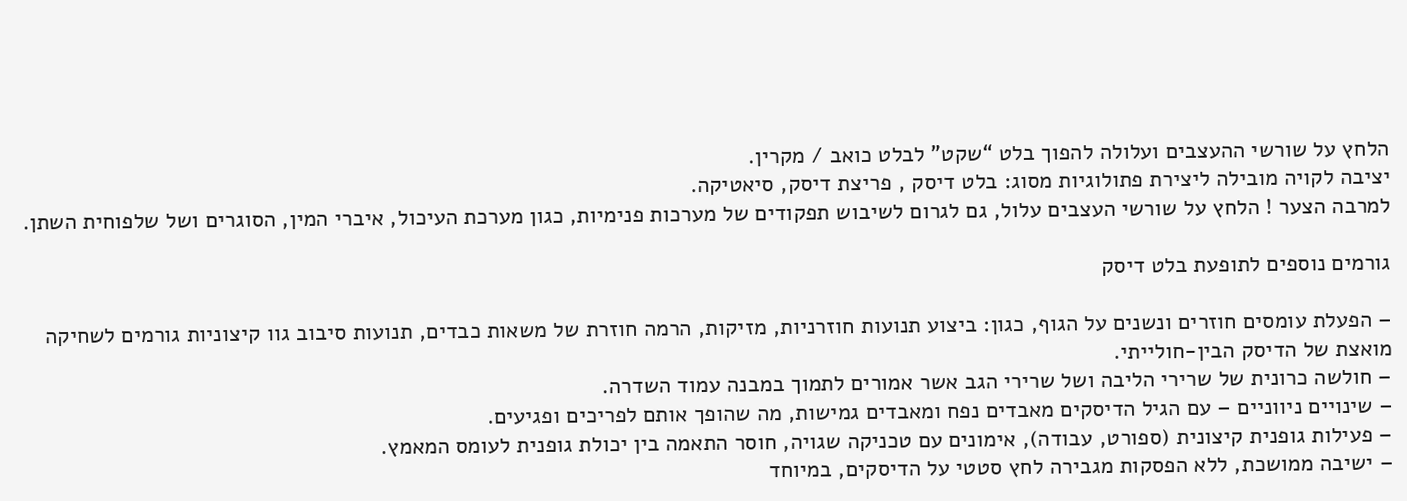הלחץ על שורשי ההעצבים ועלולה להפוך בלט “שקט” לבלט כואב / מקרין.
יציבה לקויה מובילה ליצירת פתולוגיות מסוג: בלט דיסק , פריצת דיסק, סיאטיקה.
למרבה הצער ! הלחץ על שורשי העצבים עלול, גם לגרום לשיבוש תפקודים של מערכות פנימיות, כגון מערכת העיכול, איברי המין, הסוגרים ושל שלפוחית השתן.

גורמים נוספים לתופעת בלט דיסק

– הפעלת עומסים חוזרים ונשנים על הגוף, כגון: ביצוע תנועות חוזרניות, מזיקות, הרמה חוזרת של משאות כבדים, תנועות סיבוב גוו קיצוניות גורמים לשחיקה מואצת של הדיסק הבין-חולייתי.
– חולשה כרונית של שרירי הליבה ושל שרירי הגב אשר אמורים לתמוך במבנה עמוד השדרה.
– שינויים ניווניים – עם הגיל הדיסקים מאבדים נפח ומאבדים גמישות, מה שהופך אותם לפריכים ופגיעים.
– פעילות גופנית קיצונית (ספורט, עבודה), אימונים עם טכניקה שגויה, חוסר התאמה בין יכולת גופנית לעומס המאמץ.
– ישיבה ממושכת, ללא הפסקות מגבירה לחץ סטטי על הדיסקים, במיוחד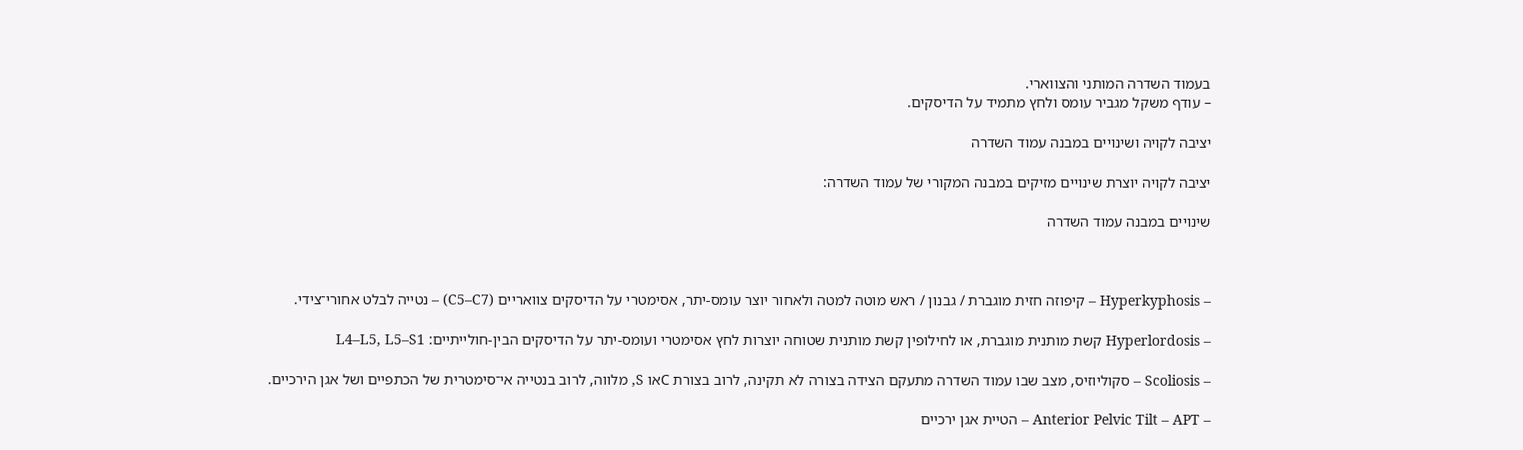בעמוד השדרה המותני והצווארי.
– עודף משקל מגביר עומס ולחץ מתמיד על הדיסקים.

יציבה לקויה ושינויים במבנה עמוד השדרה

יציבה לקויה יוצרת שינויים מזיקים במבנה המקורי של עמוד השדרה:

שינויים במבנה עמוד השדרה



– Hyperkyphosis – קיפוזה חזית מוגברת / גבנון / ראש מוטה למטה ולאחור יוצר עומס-יתר, אסימטרי על הדיסקים צוואריים (C5–C7) – נטייה לבלט אחורי־צידי.

– Hyperlordosis קשת מותנית מוגברת, או לחילופין קשת מותנית שטוחה יוצרות לחץ אסימטרי ועומס-יתר על הדיסקים הבין-חולייתיים: L4–L5, L5–S1

– Scoliosis – סקוליוזיס, מצב שבו עמוד השדרה מתעקם הצידה בצורה לא תקינה, לרוב בצורת Cאו S, מלווה, לרוב בנטייה אי־סימטרית של הכתפיים ושל אגן הירכיים.

– Anterior Pelvic Tilt – APT – הטיית אגן ירכיים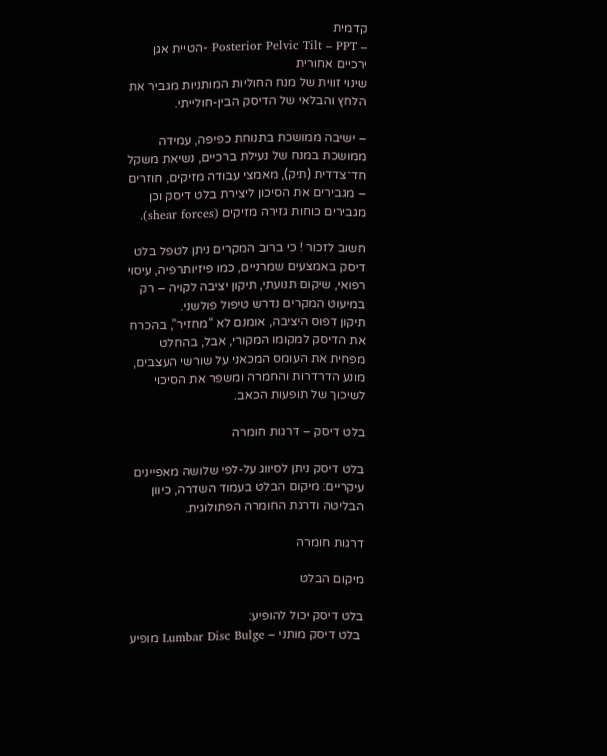קדמית
– Posterior Pelvic Tilt – PPT -הטיית אגן ירכיים אחורית
שינוי זווית של מנח החוליות המותניות מגביר את הלחץ והבלאי של הדיסק הבין-חולייתי.

– ישיבה ממושכת בתנוחת כפיפה, עמידה ממושכת במנח של נעילת ברכיים, נשיאת משקל חד־צדדית (תיק), מאמצי עבודה מזיקים, חוזרים – מגבירים את הסיכון ליצירת בלט דיסק וכן מגבירים כוחות גזירה מזיקים (shear forces).

חשוב לזכור ! כי ברוב המקרים ניתן לטפל בלט דיסק באמצעים שמרניים, כמו פיזיותרפיה, עיסוי רפואי, שיקום תנועתי, תיקון יציבה לקויה – רק במיעוט המקרים נדרש טיפול פולשני.
תיקון דפוס היציבה, אומנם לא “מחזיר”, בהכרח את הדיסק למקומו המקורי, אבל, בהחלט מפחית את העומס המכאני על שורשי העצבים, מונע הדרדרות והחמרה ומשפר את הסיכוי לשיכוך של תופעות הכאב.

בלט דיסק – דרגות חומרה

בלט דיסק ניתן לסיווג על-לפי שלושה מאפיינים עיקריים: מיקום הבלט בעמוד השדרה, כיוון הבליטה ודרגת החומרה הפתולוגית.

דרגות חומרה

מיקום הבלט

בלט דיסק יכול להופיע:
 בלט דיסק מותני – Lumbar Disc Bulge מופיע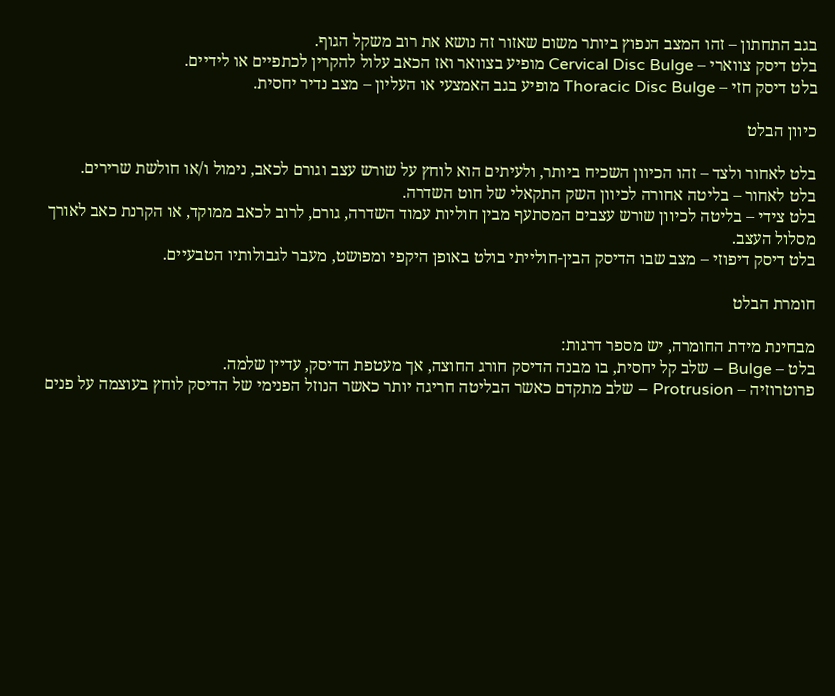בגב התחתון – זהו המצב הנפוץ ביותר משום שאזור זה נושא את רוב משקל הגוף.
בלט דיסק צווארי – Cervical Disc Bulge מופיע בצוואר ואז הכאב עלול להקרין לכתפיים או לידיים.
בלט דיסק חזי – Thoracic Disc Bulge מופיע בגב האמצעי או העליון – מצב נדיר יחסית.

כיוון הבלט

בלט לאחור ולצד – זהו הכיוון השכיח ביותר, ולעיתים הוא לוחץ על שורש עצב וגורם לכאב, נימול ו/או חולשת שרירים.
בלט לאחור – בליטה אחורה לכיוון השק התקאלי של חוט השדרה.
בלט צידי – בליטה לכיוון שורש עצבים המסתעף מבין חוליות עמוד השדרה, גורם, לרוב לכאב ממוקד, או הקרנת כאב לאורך מסלול העצב.
בלט דיסק דיפוזי – מצב שבו הדיסק הבין-חולייתי בולט באופן היקפי ומפושט, מעבר לגבולותיו הטבעיים.

חומרת הבלט

מבחינת מידת החומרה, יש מספר דרגות:
בלט – Bulge – שלב קל יחסית, בו מבנה הדיסק חורג החוצה, אך מעטפת הדיסק, עדיין שלמה.
פרוטרוזיה – Protrusion – שלב מתקדם כאשר הבליטה חריגה יותר כאשר הנוזל הפנימי של הדיסק לוחץ בעוצמה על פנים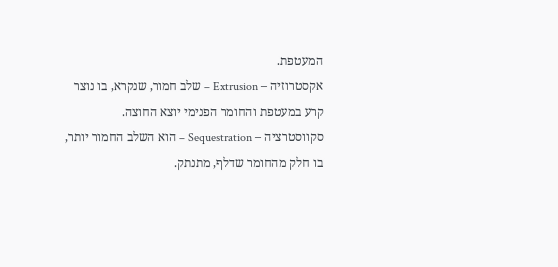המעטפת.
אקסטרוזיה – Extrusion – שלב חמור, שנקרא, בו נוצר קרע במעטפת והחומר הפנימי יוצא החוצה.
סקווסטרציה – Sequestration – הוא השלב החמור יותר, בו חלק מהחומר שדלף, מתנתק.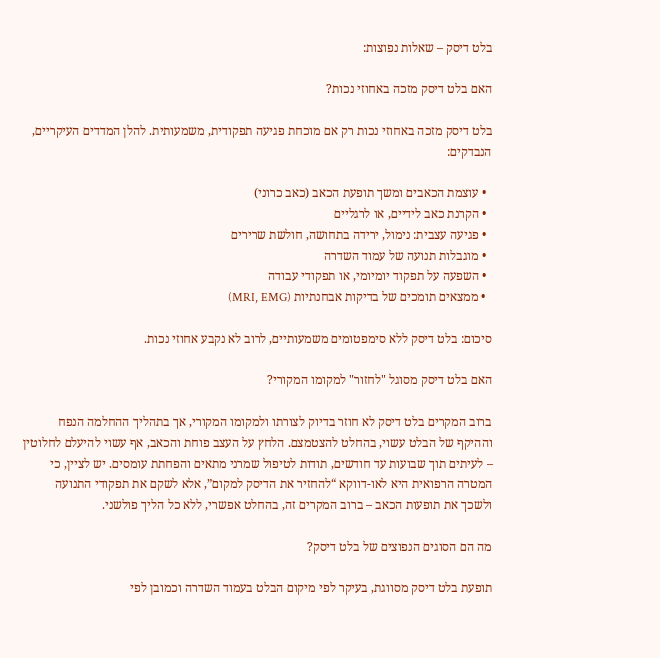בלט דיסק – שאלות נפוצות:

האם בלט דיסק מזכה באחוזי נכות?

בלט דיסק מזכה באחוזי נכות רק אם מוכחת פגיעה תפקודית, משמעותית. להלן המדדים העיקריים, הנבדקים:

  • עוצמת הכאבים ומשך תופעת הכאב (כאב כרוני)
  • הקרנת כאב לידיים, או לרגליים
  • פגיעה עצבית: נימול, ירידה בתחושה, חולשת שרירים
  • מוגבלות תנועה של עמוד השדרה
  • השפעה על תפקוד יומיומי, או תפקודי עבודה
  • ממצאים תומכים של בדיקות אבחנתיות (MRI, EMG)

סיכום: בלט דיסק ללא סימפטומים משמעותיים, לרוב לא נקבע אחוזי נכות.

האם בלט דיסק מסוגל "לחזור" למקומו המקורי?

ברוב המקרים בלט דיסק לא חוזר בדיוק לצורתו ולמקומו המקורי, אך בתהליך ההחלמה הנפח וההיקף של הבלט עשוי, בהחלט להצטמצם. הלחץ על העצב פוחת והכאב, אף עשוי להיעלם לחלוטין – לעיתים תוך שבועות עד חודשים, תודות לטיפול שמרני מתאים והפחתת עומסים. יש לציין, כי המטרה הרפואית היא לאו-דווקא “להחזיר את הדיסק למקום”, אלא לשקם את תפקודי התנועה ולשכך את תופעות הכאב – ברוב המקרים זה, בהחלט אפשרי, ללא כל הליך פולשני.

מה הם הסוגים הנפוצים של בלט דיסק?

תופעת בלט דיסק מסווגת, בעיקר לפי מיקום הבלט בעמוד השדרה וכמובן לפי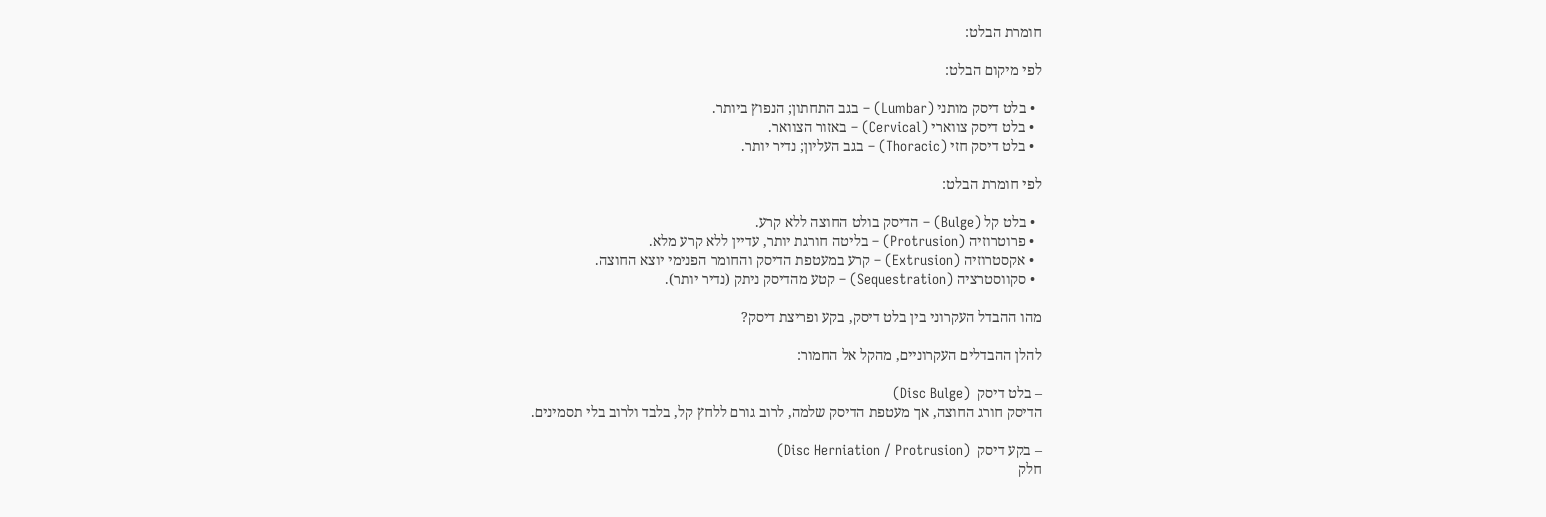חומרת הבלט:

לפי מיקום הבלט:

  • בלט דיסק מותני (Lumbar) – בגב התחתון; הנפוץ ביותר.
  • בלט דיסק צווארי (Cervical) – באזור הצוואר.
  • בלט דיסק חזי (Thoracic) – בגב העליון; נדיר יותר.

לפי חומרת הבלט:

  • בלט קל (Bulge) – הדיסק בולט החוצה ללא קרע.
  • פרוטרוזיה (Protrusion) – בליטה חורגת יותר, עדיין ללא קרע מלא.
  • אקסטרוזיה (Extrusion) – קרע במעטפת הדיסק והחומר הפנימי יוצא החוצה.
  • סקווסטרציה (Sequestration) – קטע מהדיסק ניתק (נדיר יותר).

מהו ההבדל העקרוני בין בלט דיסק, בקע ופריצת דיסק?

להלן ההבדלים העקרוניים, מהקל אל החמור:

– בלט דיסק  (Disc Bulge)
הדיסק חורג החוצה, אך מעטפת הדיסק שלמה, לרוב גורם ללחץ קל, בלבד ולרוב בלי תסמינים.

– בקע דיסק  (Disc Herniation / Protrusion)
חלק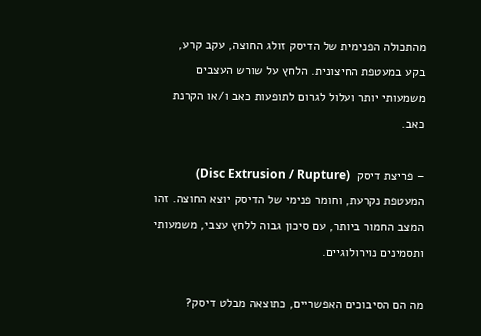מהתכולה הפנימית של הדיסק זולג החוצה, עקב קרע, בקע במעטפת החיצונית. הלחץ על שורש העצבים משמעותי יותר ועלול לגרום לתופעות כאב ו/או הקרנת כאב.

– פריצת דיסק  (Disc Extrusion / Rupture)
המעטפת נקרעת, וחומר פנימי של הדיסק יוצא החוצה. זהו המצב החמור ביותר, עם סיכון גבוה ללחץ עצבי, משמעותי ותסמינים נוירולוגיים.

מה הם הסיבוכים האפשריים, כתוצאה מבלט דיסק?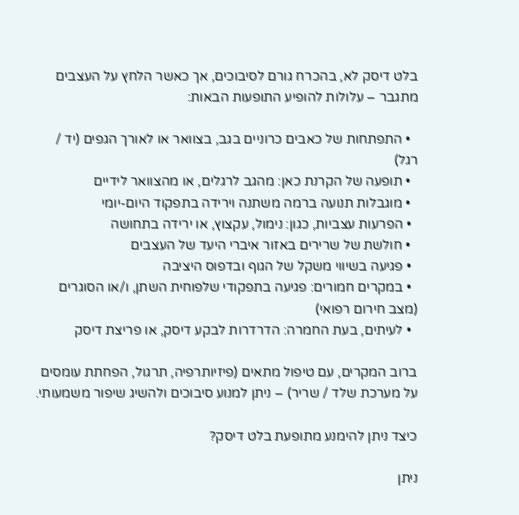בלט דיסק לא, בהכרח גורם לסיבוכים, אך כאשר הלחץ על העצבים מתגבר – עלולות להופיע התופעות הבאות:

  • התפתחות של כאבים כרוניים בגב, בצוואר או לאורך הגפים (יד / רגל)
  • תופעה של הקרנת כאן: מהגב לרגלים, או מהצוואר לידיים
  • מוגבלות תנועה ברמה משתנה וירידה בתפקוד היום-יומי
  • הפרעות עצביות, כגון: נימול, עקצוץ, או ירידה בתחושה
  • חולשת של שרירים באזור איברי היעד של העצבים
  • פגיעה בשיווי משקל של הגוף ובדפוס היציבה
  • במקרים חמורים: פגיעה בתפקודי שלפוחית השתן, ו/או הסוגרים (מצב חירום רפואי)
  • לעיתים, בעת החמרה: הדרדרות לבקע דיסק, או פריצת דיסק

ברוב המקרים, עם טיפול מתאים (פיזיותרפיה, תרגול, הפחתת עומסים על מערכת שלד / שריר) – ניתן למנוע סיבוכים ולהשיג שיפור משמעותי.

כיצד ניתן להימנע מתופעת בלט דיסק?

ניתן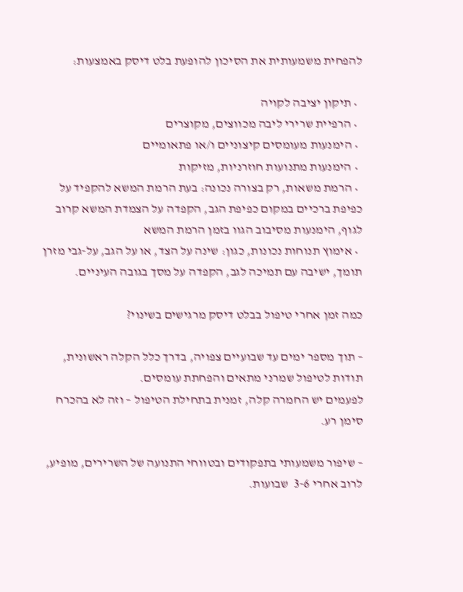להפחית משמעותית את הסיכון להופעת בלט דיסק באמצעות:

  • תיקון יציבה לקויה
  • הרפיית שרירי ליבה מכווצים, מקוצרים
  • הימנעות מעומסים קיצוניים ו/או פתאומיים
  • הימנעות מתנועות חוזרניות, מזיקות
  • הרמת משאות, רק בצורה נכונה: בעת הרמת המשא להקפיד על כפיפת ברכיים במקום כפיפת הגב, הקפדה על הצמדת המשא קרוב לגוף, הימנעות מסיבוב הגוו בזמן הרמת המשא
  • אימוץ תנוחות נכונות, כגון: שינה על הצד, או על הגב, על-גבי מזרן תומך, ישיבה עם תמיכה לגב, הקפדה על מסך בגובה העיניים.

כמה זמן אחרי טיפול בבלט דיסק מרגישים בשינוי?

– תוך מספר ימים עד שבועיים צפויה, בדרך כלל הקלה ראשונית, תודות לטיפול שמרני מתאים והפחתת עומסים.
לפעמים יש החמרה קלה, זמנית בתחילת הטיפול – וזה לא בהכרח סימן רע.

– שיפור משמעותי בתפקודים ובטווחי התנועה של השרירים, מופיע, לרוב אחרי 3-6  שבועות.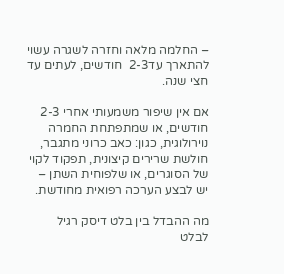– החלמה מלאה וחזרה לשגרה עשוי להתארך עד2-3  חודשים, לעתים עד חצי שנה.

אם אין שיפור משמעותי אחרי 2-3  חודשים, או שמתפתחת החמרה נוירולוגית, כגון: כאב כרוני מתגבר, חולשת שרירים קיצונית, תפקוד לקוי של הסוגרים, או שלפוחית השתן – יש לבצע הערכה רפואית מחודשת.

מה ההבדל בין בלט דיסק רגיל לבלט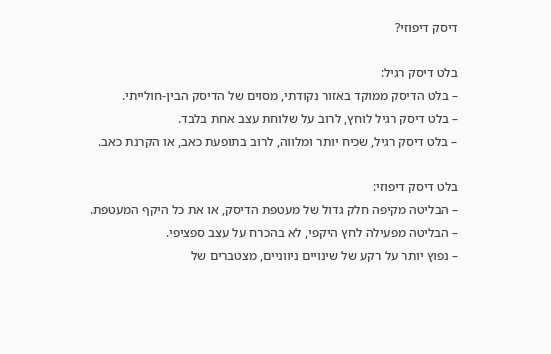דיסק דיפוזי?

בלט דיסק רגיל:
– בלט הדיסק ממוקד באזור נקודתי, מסוים של הדיסק הבין-חולייתי.
– בלט דיסק רגיל לוחץ, לרוב על שלוחת עצב אחת בלבד.
– בלט דיסק רגיל, שכיח יותר ומלווה, לרוב בתופעת כאב, או הקרנת כאב.

בלט דיסק דיפוזי:
– הבליטה מקיפה חלק גדול של מעטפת הדיסק, או את כל היקף המעטפת.
– הבליטה מפעילה לחץ היקפי, לא בהכרח על עצב ספציפי.
– נפוץ יותר על רקע של שינויים ניווניים, מצטברים של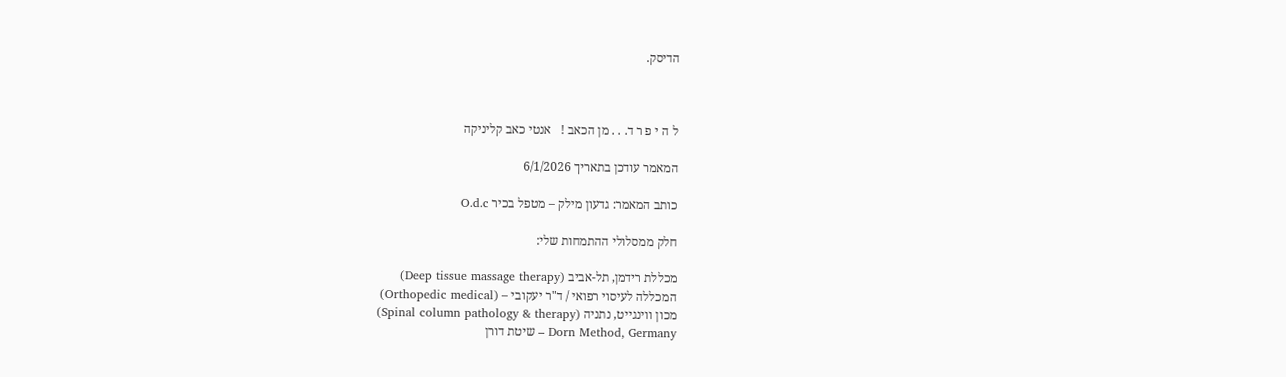הדיסק.



ל ה י פ ר ד. . . מן הכאב !   אנטי כאב קליניקה

המאמר עודכן בתאריך 6/1/2026

כותב המאמר: גדעון מילק – מטפל בכיר O.d.c

חלק ממסלולי ההתמחות שלי:

מכללת רידמן, תל-אביב (Deep tissue massage therapy)
המכללה לעיסוי רפואי / ד"ר יעקובי – (Orthopedic medical)
מכון ווינגייט, נתניה (Spinal column pathology & therapy)
Dorn Method, Germany – שיטת דורן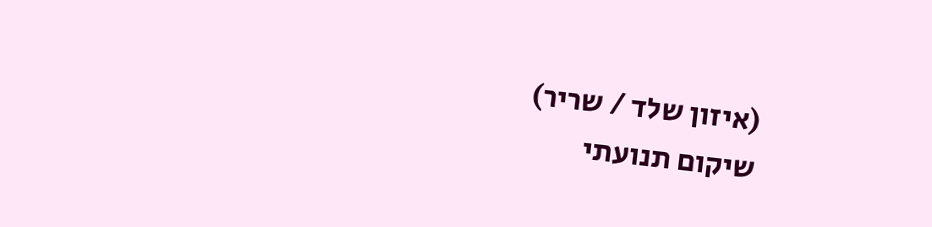(איזון שלד / שריר)
שיקום תנועתי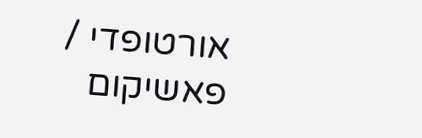אורטופדי / פאשיקום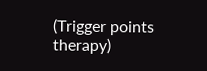(Trigger points therapy)